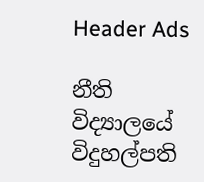Header Ads

නීති විද්‍යාලයේ විදුහල්පති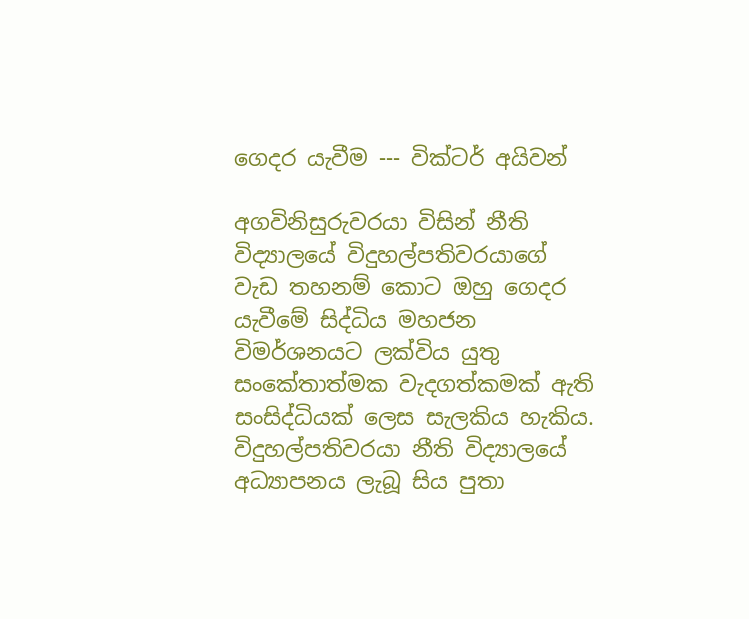ගෙදර යැවීම --- වික්ටර් අයිවන්

අගවිනිසුරුවරයා විසින් නීති විද්‍යාලයේ විදුහල්පතිවරයාගේ වැඩ තහනම් කොට ඔහු ගෙදර යැවීමේ සිද්ධිය මහජන විමර්ශනයට ලක්විය යුතු සංකේතාත්මක වැදගත්කමක් ඇති සංසිද්ධියක් ලෙස සැලකිය හැකිය. විදුහල්පතිවරයා නීති විද්‍යාලයේ අධ්‍යාපනය ලැබූ සිය පුතා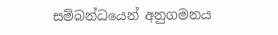සම්බන්ධයෙන් අනුගමනය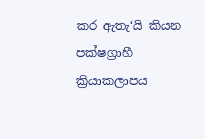කර ඇතැ‘යි කියන පක්ෂග්‍රාහී ක්‍රියාකලාපය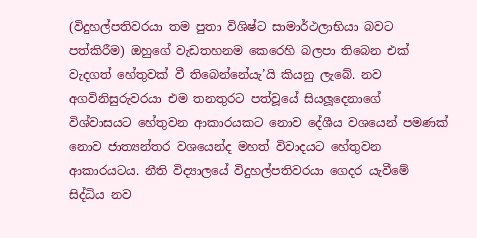(විදුහල්පතිවරයා තම පුතා විශිෂ්ට සාමාර්ථලාභියා බවට පත්කිරීම) ඔහුගේ වැඩතහනම කෙරෙහි බලපා තිබෙන එක් වැදගත් හේතුවක් වී තිබෙන්නේයැ’යි කියනු ලැබේ. නව අගවිනිසුරුවරයා එම තනතුරට පත්වූයේ සියලූදෙනාගේ විශ්වාසයට හේතුවන ආකාරයකට නොව දේශීය වශයෙන් පමණක් නොව ජාත්‍යන්තර වශයෙන්ද මහත් විවාදයට හේතුවන ආකාරයටය. නීති විද්‍යාලයේ විදුහල්පතිවරයා ගෙදර යැවීමේ සිද්ධිය නව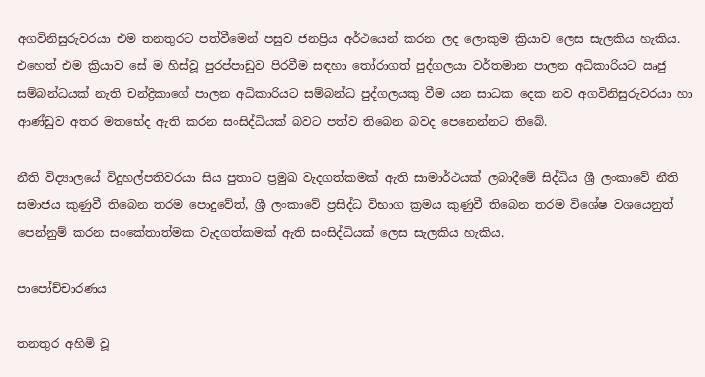අගවිනිසුරුවරයා එම තනතුරට පත්වීමෙන් පසුව ජනප්‍රිය අර්ථයෙන් කරන ලද ලොකුම ක්‍රියාව ලෙස සැලකිය හැකිය. එහෙත් එම ක්‍රියාව සේ ම හිස්වූ පුරප්පාඩුව පිරවීම සඳහා තෝරාගත් පුද්ගලයා වර්තමාන පාලන අධිකාරියට ඍජු සම්බන්ධයක් නැති චන්ද්‍රිකාගේ පාලන අධිකාරියට සම්බන්ධ පුද්ගලයකු වීම යන සාධක දෙක නව අගවිනිසුරුවරයා හා ආණ්ඩුව අතර මතභේද ඇති කරන සංසිද්ධියක් බවට පත්ව තිබෙන බවද පෙනෙන්නට තිබේ.

නීති විද්‍යාලයේ විදුහල්පතිවරයා සිය පුතාට ප්‍රමුඛ වැදගත්කමක් ඇති සාමාර්ථයක් ලබාදීමේ සිද්ධිය ශ්‍රී ලංකාවේ නීති සමාජය කුණුවී තිබෙන තරම පොදුවේත්, ශ්‍රී ලංකාවේ ප්‍රසිද්ධ විභාග ක්‍රමය කුණුවී තිබෙන තරම විශේෂ වශයෙනුත් පෙන්නුම් කරන සංකේතාත්මක වැදගත්කමක් ඇති සංසිද්ධියක් ලෙස සැලකිය හැකිය.

පාපෝච්චාරණය

තනතුර අහිමි වූ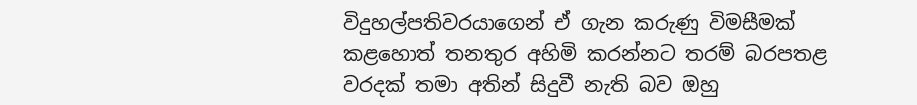විදුහල්පතිවරයාගෙන් ඒ ගැන කරුණු විමසීමක් කළහොත් තනතුර අහිමි කරන්නට තරම් බරපතළ වරදක් තමා අතින් සිදුවී නැති බව ඔහු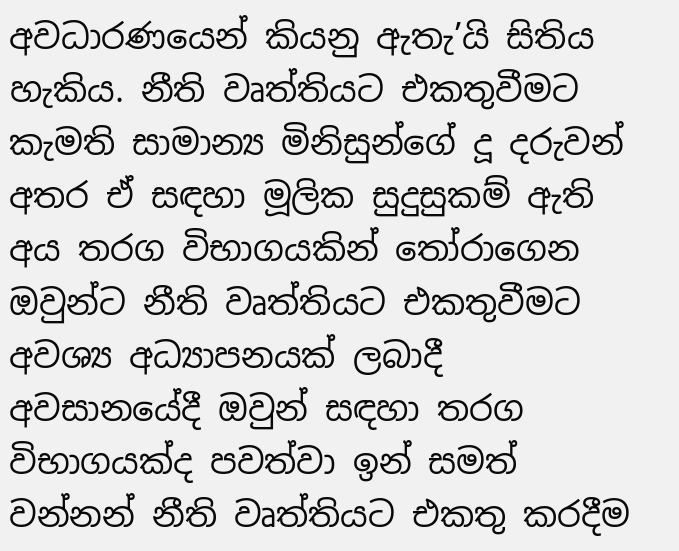අවධාරණයෙන් කියනු ඇතැ’යි සිතිය හැකිය. නීති වෘත්තියට එකතුවීමට කැමති සාමාන්‍ය මිනිසුන්ගේ දූ දරුවන් අතර ඒ සඳහා මූලික සුදුසුකම් ඇති අය තරග විභාගයකින් තෝරාගෙන ඔවුන්ට නීති වෘත්තියට එකතුවීමට අවශ්‍ය අධ්‍යාපනයක් ලබාදී අවසානයේදී ඔවුන් සඳහා තරග විභාගයක්ද පවත්වා ඉන් සමත් වන්නන් නීති වෘත්තියට එකතු කරදීම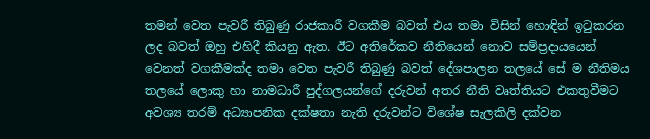තමන් වෙත පැවරී තිබුණු රාජකාරී වගකීම බවත් එය තමා විසින් හොඳින් ඉටුකරන ලද බවත් ඔහු එහිදී කියනු ඇත. ඊට අතිරේකව නීතියෙන් නොව සම්ප්‍රදායයෙන් වෙනත් වගකීමක්ද තමා වෙත පැවරී තිබුණු බවත් දේශපාලන තලයේ සේ ම නීතිමය තලයේ ලොකු හා නාමධාරී පුද්ගලයන්ගේ දරුවන් අතර නීති වෘත්තියට එකතුවීමට අවශ්‍ය තරම් අධ්‍යාපනික දක්ෂතා නැති දරුවන්ට විශේෂ සැලකිලි දක්වන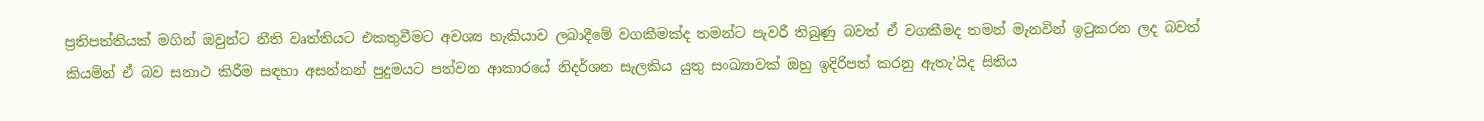ප්‍රතිපත්තියක් මගින් ඔවුන්ට නීති වෘත්තියට එකතුවීමට අවශ්‍ය හැකියාව ලබාදීමේ වගකීමක්ද තමන්ට පැවරී තිබුණු බවත් ඒ වගකීමද තමන් මැනවින් ඉටුකරන ලද බවත් කියමින් ඒ බව සනාථ කිරීම සඳහා අසන්නන් පුදුමයට පත්වන ආකාරයේ නිදර්ශන සැලකිය යුතු සංඛ්‍යාවක් ඔහු ඉදිරිපත් කරනු ඇතැ’යිද සිතිය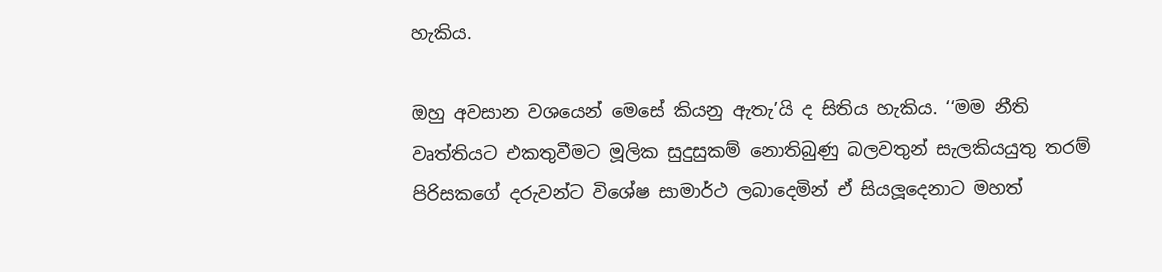හැකිය.

ඔහු අවසාන වශයෙන් මෙසේ කියනු ඇතැ’යි ද සිතිය හැකිය. ‘‘මම නීති වෘත්තියට එකතුවීමට මූලික සුදුසුකම් නොතිබුණු බලවතුන් සැලකියයුතු තරම් පිරිසකගේ දරුවන්ට විශේෂ සාමාර්ථ ලබාදෙමින් ඒ සියලූදෙනාට මහත්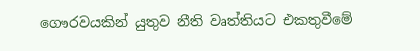ගෞරවයකින් යුතුව නීති වෘත්තියට එකතුවීමේ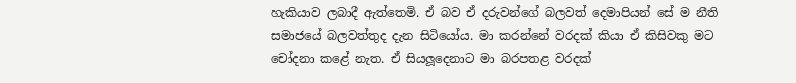හැකියාව ලබාදී ඇත්තෙමි. ඒ බව ඒ දරුවන්ගේ බලවත් දෙමාපියන් සේ ම නීති සමාජයේ බලවත්තුද දැන සිටියෝය. මා කරන්නේ වරදක් කියා ඒ කිසිවකු මට චෝදනා කළේ නැත. ඒ සියලූදෙනාට මා බරපතළ වරදක්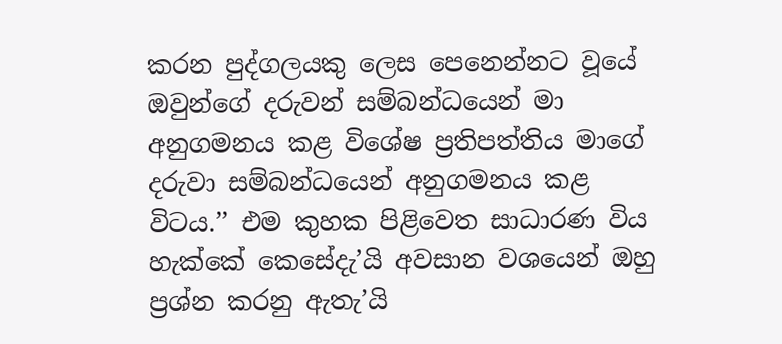කරන පුද්ගලයකු ලෙස පෙනෙන්නට වූයේ ඔවුන්ගේ දරුවන් සම්බන්ධයෙන් මා අනුගමනය කළ විශේෂ ප්‍රතිපත්තිය මාගේ දරුවා සම්බන්ධයෙන් අනුගමනය කළ විටය.’’ එම කුහක පිළිවෙත සාධාරණ විය හැක්කේ කෙසේදැ’යි අවසාන වශයෙන් ඔහු ප්‍රශ්න කරනු ඇතැ’යි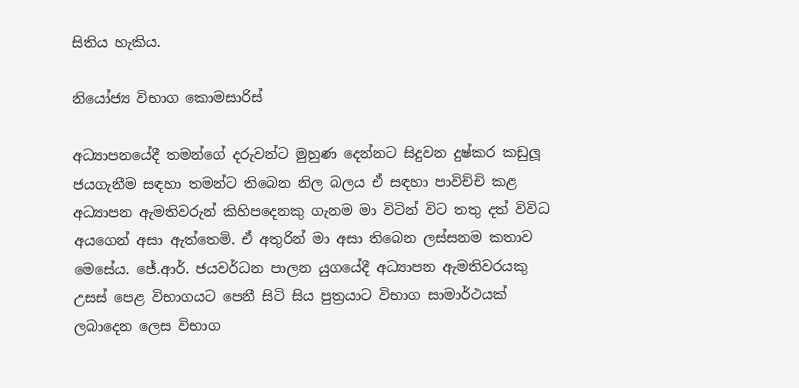සිතිය හැකිය.

නියෝජ්‍ය විභාග කොමසාරිස්

අධ්‍යාපනයේදී තමන්ගේ දරුවන්ට මුහුණ දෙන්නට සිදුවන දුෂ්කර කඩුලූ ජයගැනීම සඳහා තමන්ට තිබෙන නිල බලය ඒ සඳහා පාවිච්චි කළ අධ්‍යාපන ඇමතිවරුන් කිහිපදෙනකු ගැනම මා විටින් විට තතු දත් විවිධ අයගෙන් අසා ඇත්තෙමි. ඒ අතුරින් මා අසා තිබෙන ලස්සනම කතාව මෙසේය. ජේ.ආර්. ජයවර්ධන පාලන යුගයේදී අධ්‍යාපන ඇමතිවරයකු උසස් පෙළ විභාගයට පෙනී සිටි සිය පුත්‍රයාට විභාග සාමාර්ථයක් ලබාදෙන ලෙස විභාග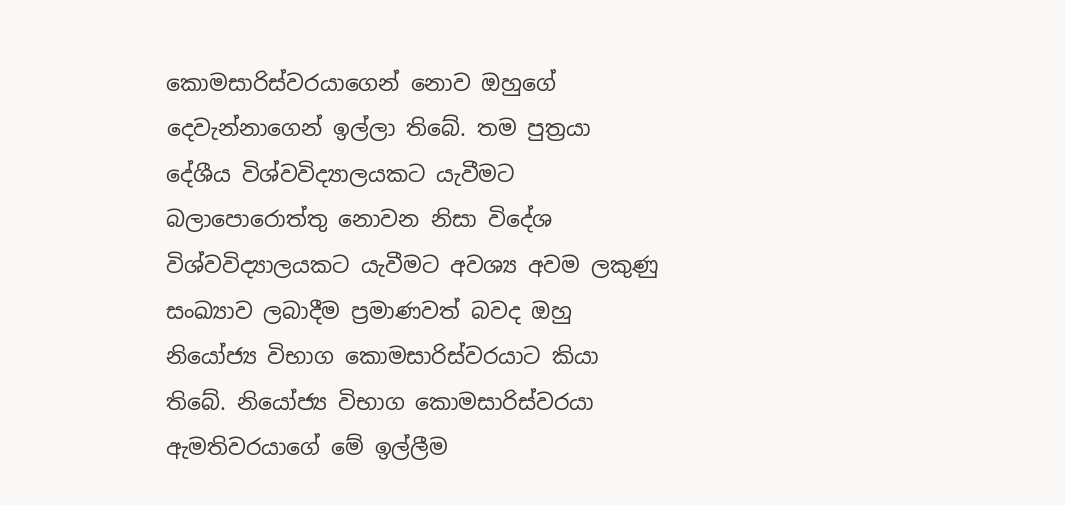කොමසාරිස්වරයාගෙන් නොව ඔහුගේ දෙවැන්නාගෙන් ඉල්ලා තිබේ. තම පුත්‍රයා දේශීය විශ්වවිද්‍යාලයකට යැවීමට බලාපොරොත්තු නොවන නිසා විදේශ විශ්වවිද්‍යාලයකට යැවීමට අවශ්‍ය අවම ලකුණු සංඛ්‍යාව ලබාදීම ප්‍රමාණවත් බවද ඔහු නියෝජ්‍ය විභාග කොමසාරිස්වරයාට කියා තිබේ. නියෝජ්‍ය විභාග කොමසාරිස්වරයා ඇමතිවරයාගේ මේ ඉල්ලීම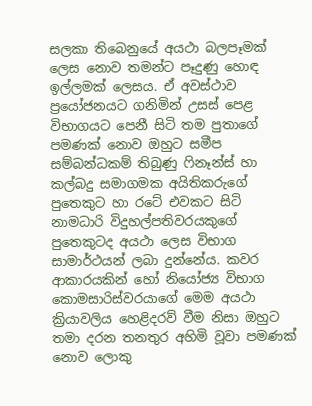සලකා තිබෙනුයේ අයථා බලපෑමක් ලෙස නොව තමන්ට පෑදුණු හොඳ ඉල්ලමක් ලෙසය. ඒ අවස්ථාව ප්‍රයෝජනයට ගනිමින් උසස් පෙළ විභාගයට පෙනී සිටි තම පුතාගේ පමණක් නොව ඔහුට සමීප සම්බන්ධකම් තිබුණු ෆිනෑන්ස් හා කල්බදු සමාගමක අයිතිකරුගේ පුතෙකුට හා රටේ එවකට සිටි නාමධාරි විදුහල්පතිවරයකුගේ පුතෙකුටද අයථා ලෙස විභාග සාමාර්ථයන් ලබා දුන්නේය. කවර ආකාරයකින් හෝ නියෝජ්‍ය විභාග කොමසාරිස්වරයාගේ මෙම අයථා ක්‍රියාවලිය හෙළිදරව් වීම නිසා ඔහුට තමා දරන තනතුර අහිමි වූවා පමණක් නොව ලොකු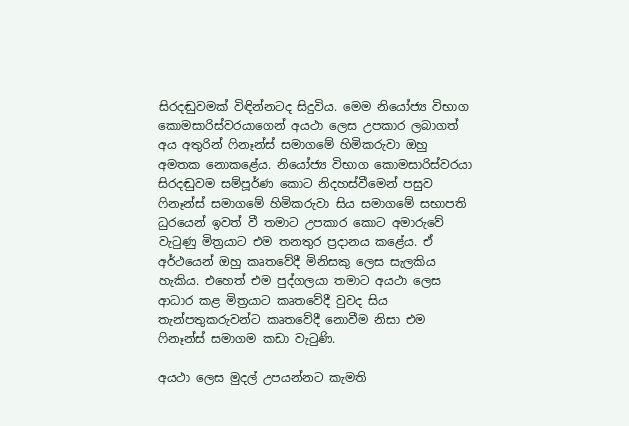සිරදඬුවමක් විඳින්නටද සිදුවිය. මෙම නියෝජ්‍ය විභාග කොමසාරිස්වරයාගෙන් අයථා ලෙස උපකාර ලබාගත් අය අතුරින් ෆිනෑන්ස් සමාගමේ හිමිකරුවා ඔහු අමතක නොකළේය. නියෝජ්‍ය විභාග කොමසාරිස්වරයා සිරදඬුවම සම්පූර්ණ කොට නිදහස්වීමෙන් පසුව ෆිනෑන්ස් සමාගමේ හිමිකරුවා සිය සමාගමේ සභාපති ධුරයෙන් ඉවත් වී තමාට උපකාර කොට අමාරුවේ වැටුණු මිත්‍රයාට එම තනතුර ප්‍රදානය කළේය. ඒ අර්ථයෙන් ඔහු කෘතවේදී මිනිසකු ලෙස සැලකිය හැකිය. එහෙත් එම පුද්ගලයා තමාට අයථා ලෙස ආධාර කළ මිත්‍රයාට කෘතවේදී වුවද සිය තැන්පතුකරුවන්ට කෘතවේදී නොවීම නිසා එම ෆිනෑන්ස් සමාගම කඩා වැටුණි.

අයථා ලෙස මුදල් උපයන්නට කැමති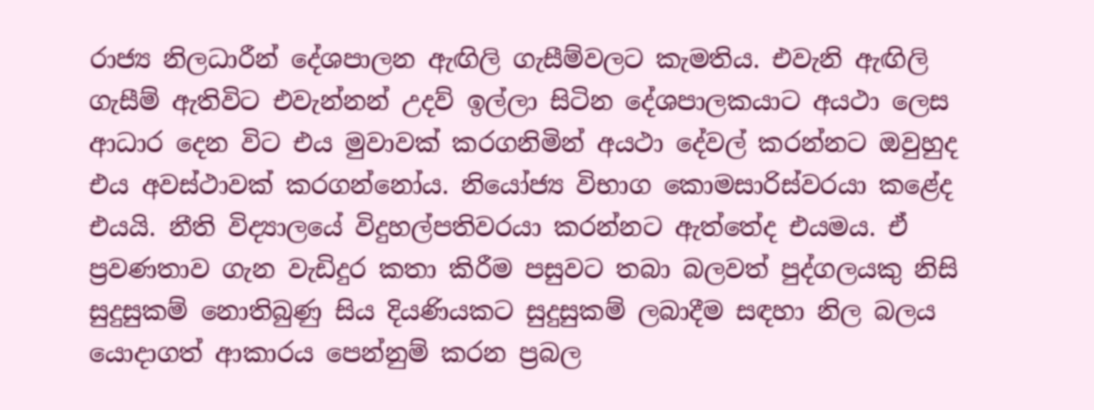රාජ්‍ය නිලධාරීන් දේශපාලන ඇඟිලි ගැසීම්වලට කැමතිය. එවැනි ඇඟිලි ගැසීම් ඇතිවිට එවැන්නන් උදව් ඉල්ලා සිටින දේශපාලකයාට අයථා ලෙස ආධාර දෙන විට එය මුවාවක් කරගනිමින් අයථා දේවල් කරන්නට ඔවුහුද එය අවස්ථාවක් කරගන්නෝය. නියෝජ්‍ය විභාග කොමසාරිස්වරයා කළේද එයයි. නීති විද්‍යාලයේ විදුහල්පතිවරයා කරන්නට ඇත්තේද එයමය. ඒ ප්‍රවණතාව ගැන වැඩිදුර කතා කිරීම පසුවට තබා බලවත් පුද්ගලයකු නිසි සුදුසුකම් නොතිබුණු සිය දියණියකට සුදුසුකම් ලබාදීම සඳහා නිල බලය යොදාගත් ආකාරය පෙන්නුම් කරන ප්‍රබල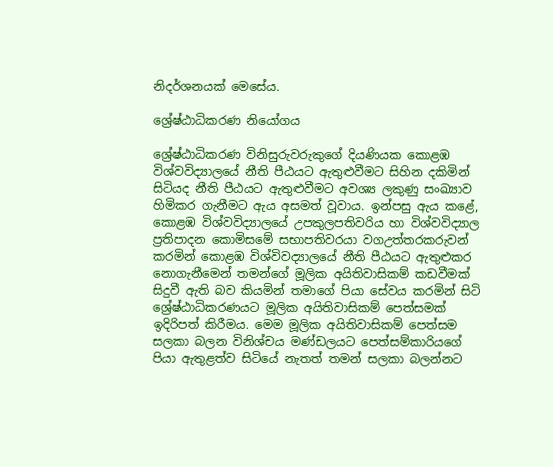නිදර්ශනයක් මෙසේය.

ශ්‍රේෂ්ඨාධිකරණ නියෝගය

ශ්‍රේෂ්ඨාධිකරණ විනිසුරුවරුකුගේ දියණියක කොළඹ විශ්වවිද්‍යාලයේ නීති පීඨයට ඇතුළුවීමට සිහින දකිමින් සිටියද නීති පීඨයට ඇතුළුවීමට අවශ්‍ය ලකුණු සංඛ්‍යාව හිමිකර ගැනීමට ඇය අසමත් වූවාය. ඉන්පසු ඇය කළේ, කොළඹ විශ්වවිද්‍යාලයේ උපකුලපතිවරිය හා විශ්වවිද්‍යාල ප්‍රතිපාදන කොමිසමේ සභාපතිවරයා වගඋත්තරකරුවන් කරමින් කොළඹ විශ්විවද්‍යාලයේ නීති පීඨයට ඇතුළුකර නොගැනීමෙන් තමන්ගේ මූලික අයිතිවාසිකම් කඩවීමක් සිදුවී ඇති බව කියමින් තමාගේ පියා සේවය කරමින් සිටි ශ්‍රේෂ්ඨාධිකරණයට මූලික අයිතිවාසිකම් පෙත්සමක් ඉදිරිපත් කිරීමය. මෙම මූලික අයිතිවාසිකම් පෙත්සම සලකා බලන විනිශ්චය මණ්ඩලයට පෙත්සම්කාරියගේ පියා ඇතුළත්ව සිටියේ නැතත් තමන් සලකා බලන්නට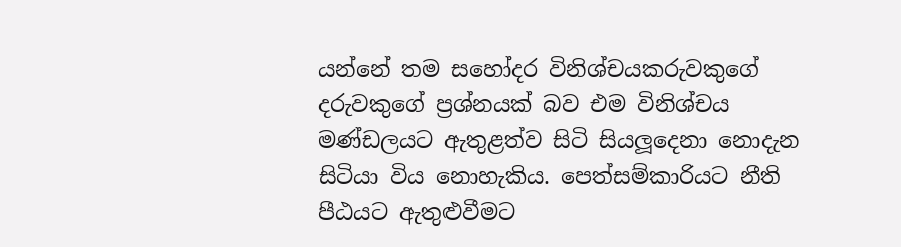යන්නේ තම සහෝදර විනිශ්චයකරුවකුගේ දරුවකුගේ ප්‍රශ්නයක් බව එම විනිශ්චය මණ්ඩලයට ඇතුළත්ව සිටි සියලූදෙනා නොදැන සිටියා විය නොහැකිය. පෙත්සම්කාරියට නීති පීඨයට ඇතුළුවීමට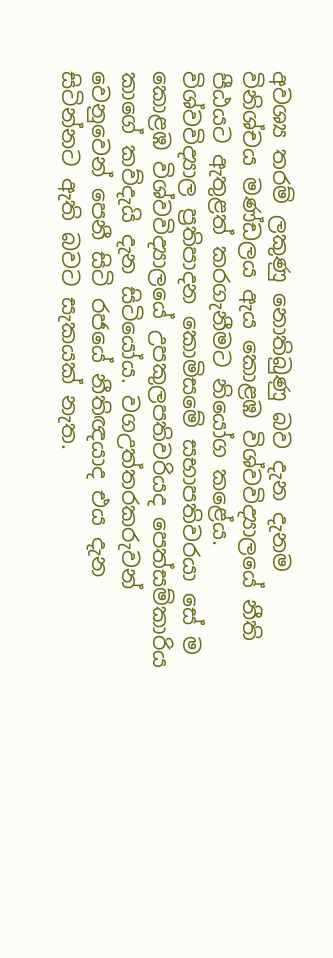අවශ්‍ය තරම් ලකුණු නොතිබුණු බව දැන දැනම විනිශ්චය මණ්ඩලය ඇය කොළඹ විශ්වවිද්‍යාලයේ නීති පීඨයට ඇතුළත් කරගැනීමට නියෝග කළේය. විශ්වවිද්‍යාල ප්‍රතිපාදන කොමිසමේ සභාපතිවරයා සේ ම කොළඹ විශ්වවිද්‍යාලයේ උපකුලපතිවරියද පෙත්සම්කාරිය කාගේ කව්දැයි දැන සිටියෝය. වගඋත්තරකරුවන් වෙනුවෙන් පෙනී සිටි රජයේ නීතිඥයාද එය දැන සිටින්නට ඇති බවට සැකයක් නැත.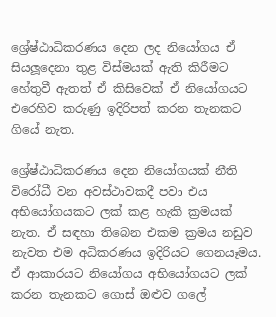ශ්‍රේෂ්ඨාධිකරණය දෙන ලද නියෝගය ඒ සියලූදෙනා තුළ විස්මයක් ඇති කිරීමට හේතුවී ඇතත් ඒ කිසිවෙක් ඒ නියෝගයට එරෙහිව කරුණු ඉදිරිපත් කරන තැනකට ගියේ නැත.

ශ්‍රේෂ්ඨාධිකරණය දෙන නියෝගයක් නීති විරෝධී වන අවස්ථාවකදී පවා එය අභියෝගයකට ලක් කළ හැකි ක්‍රමයක් නැත. ඒ සඳහා තිබෙන එකම ක්‍රමය නඩුව නැවත එම අධිකරණය ඉදිරියට ගෙනයෑමය. ඒ ආකාරයට නියෝගය අභියෝගයට ලක් කරන තැනකට ගොස් ඔළුව ගලේ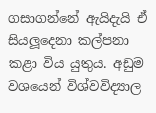ගසාගන්නේ ඇයිදැයි ඒ සියලූදෙනා කල්පනා කළා විය යුතුය. අඩුම වශයෙන් විශ්වවිද්‍යාල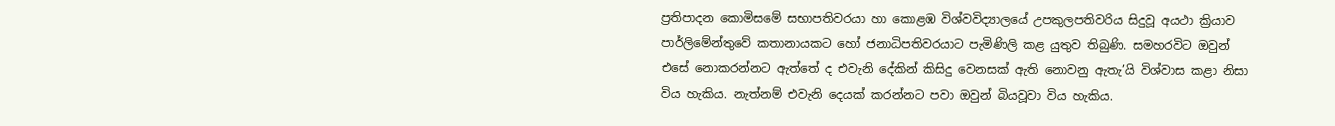ප්‍රතිපාදන කොමිසමේ සභාපතිවරයා හා කොළඹ විශ්වවිද්‍යාලයේ උපකුලපතිවරිය සිදුවූ අයථා ක්‍රියාව පාර්ලිමේන්තුවේ කතානායකට හෝ ජනාධිපතිවරයාට පැමිණිලි කළ යුතුව තිබුණි. සමහරවිට ඔවුන් එසේ නොකරන්නට ඇත්තේ ද එවැනි දේකින් කිසිදු වෙනසක් ඇති නොවනු ඇතැ’යි විශ්වාස කළා නිසා විය හැකිය. නැත්නම් එවැනි දෙයක් කරන්නට පවා ඔවුන් බියවූවා විය හැකිය.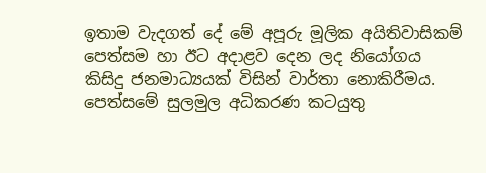ඉතාම වැදගත් දේ මේ අපූරු මූලික අයිතිවාසිකම් පෙත්සම හා ඊට අදාළව දෙන ලද නියෝගය කිසිදු ජනමාධ්‍යයක් විසින් වාර්තා නොකිරීමය. පෙත්සමේ සුලමුල අධිකරණ කටයුතු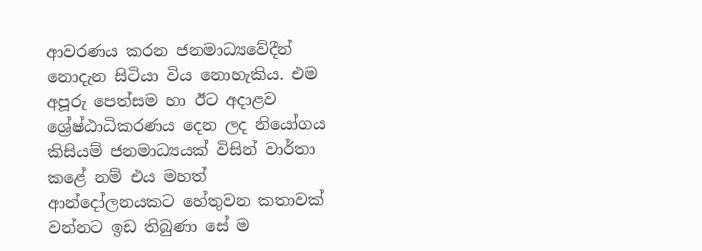ආවරණය කරන ජනමාධ්‍යවේදීන් නොදැන සිටියා විය නොහැකිය. එම අපූරු පෙත්සම හා ඊට අදාළව ශ්‍රේෂ්ඨාධිකරණය දෙන ලද නියෝගය කිසියම් ජනමාධ්‍යයක් විසින් වාර්තා කළේ නම් එය මහත් ආන්දෝලනයකට හේතුවන කතාවක් වන්නට ඉඩ තිබුණා සේ ම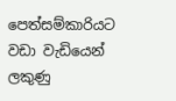පෙත්සම්කාරියට වඩා වැඩියෙන් ලකුණු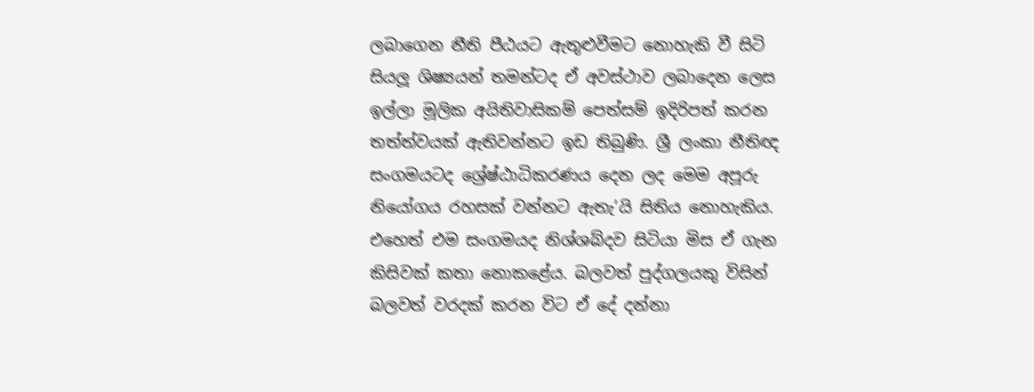ලබාගෙන නීති පීඨයට ඇතුළුවීමට නොහැකි වී සිටි සියලූ ශිෂ්‍යයන් තමන්ටද ඒ අවස්ථාව ලබාදෙන ලෙස ඉල්ලා මූලික අයිතිවාසිකම් පෙත්සම් ඉදිරිපත් කරන තත්ත්වයක් ඇතිවන්නට ඉඩ තිබුණි. ශ්‍රී ලංකා නීතිඥ සංගමයටද ශ්‍රේෂ්ඨාධිකරණය දෙන ලද මෙම අපූරු නියෝගය රහසක් වන්නට ඇතැ’යි සිතිය නොහැකිය. එහෙත් එම සංගමයද නිශ්ශබ්දව සිටියා මිස ඒ ගැන කිසිවක් කතා නොකළේය. බලවත් පුද්ගලයකු විසින් බලවත් වරදක් කරන විට ඒ දේ දන්නා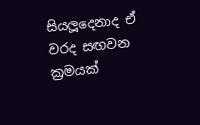සියලූදෙනාද ඒ වරද සඟවන ක්‍රමයක්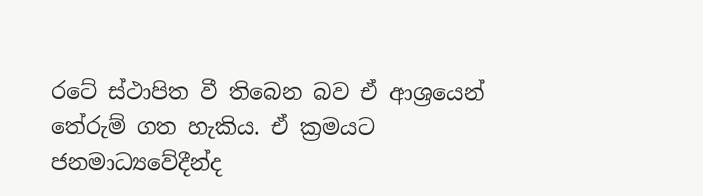රටේ ස්ථාපිත වී තිබෙන බව ඒ ආශ්‍රයෙන් තේරුම් ගත හැකිය. ඒ ක්‍රමයට ජනමාධ්‍යවේදීන්ද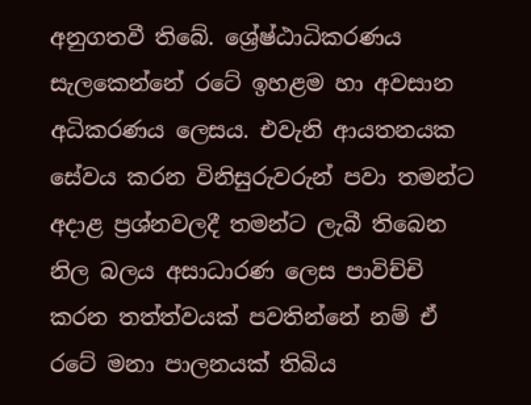අනුගතවී තිබේ. ශ්‍රේෂ්ඨාධිකරණය සැලකෙන්නේ රටේ ඉහළම හා අවසාන අධිකරණය ලෙසය. එවැනි ආයතනයක සේවය කරන විනිසුරුවරුන් පවා තමන්ට අදාළ ප්‍රශ්නවලදී තමන්ට ලැබී තිබෙන නිල බලය අසාධාරණ ලෙස පාවිච්චි කරන තත්ත්වයක් පවතින්නේ නම් ඒ රටේ මනා පාලනයක් තිබිය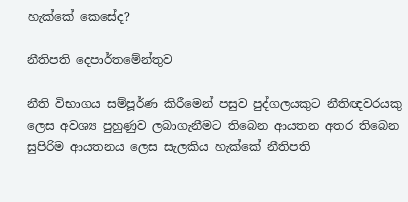හැක්කේ කෙසේද?

නීතිපති දෙපාර්තමේන්තුව

නීති විභාගය සම්පූර්ණ කිරීමෙන් පසුව පුද්ගලයකුට නීතිඥවරයකු ලෙස අවශ්‍ය පුහුණුව ලබාගැනීමට තිබෙන ආයතන අතර තිබෙන සුපිරිම ආයතනය ලෙස සැලකිය හැක්කේ නීතිපති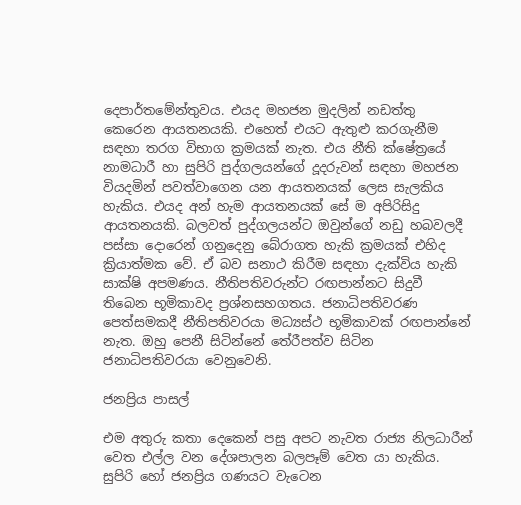දෙපාර්තමේන්තුවය. එයද මහජන මුදලින් නඩත්තු කෙරෙන ආයතනයකි. එහෙත් එයට ඇතුළු කරගැනීම සඳහා තරග විභාග ක්‍රමයක් නැත. එය නීති ක්ෂේත්‍රයේ නාමධාරී හා සුපිරි පුද්ගලයන්ගේ දූදරුවන් සඳහා මහජන වියදමින් පවත්වාගෙන යන ආයතනයක් ලෙස සැලකිය හැකිය. එයද අන් හැම ආයතනයක් සේ ම අපිරිසිදු ආයතනයකි. බලවත් පුද්ගලයන්ට ඔවුන්ගේ නඩු හබවලදී පස්සා දොරෙන් ගනුදෙනු බේරාගත හැකි ක්‍රමයක් එහිද ක්‍රියාත්මක වේ. ඒ බව සනාථ කිරීම සඳහා දැක්විය හැකි සාක්ෂි අපමණය. නීතිපතිවරුන්ට රඟපාන්නට සිදුවී තිබෙන භූමිකාවද ප්‍රශ්නසහගතය. ජනාධිපතිවරණ පෙත්සමකදී නීතිපතිවරයා මධ්‍යස්ථ භූමිකාවක් රඟපාන්නේ නැත. ඔහු පෙනී සිටින්නේ තේරීපත්ව සිටින ජනාධිපතිවරයා වෙනුවෙනි.

ජනප්‍රිය පාසල්

එම අතුරු කතා දෙකෙන් පසු අපට නැවත රාජ්‍ය නිලධාරීන් වෙත එල්ල වන දේශපාලන බලපෑම් වෙත යා හැකිය. සුපිරි හෝ ජනප්‍රිය ගණයට වැටෙන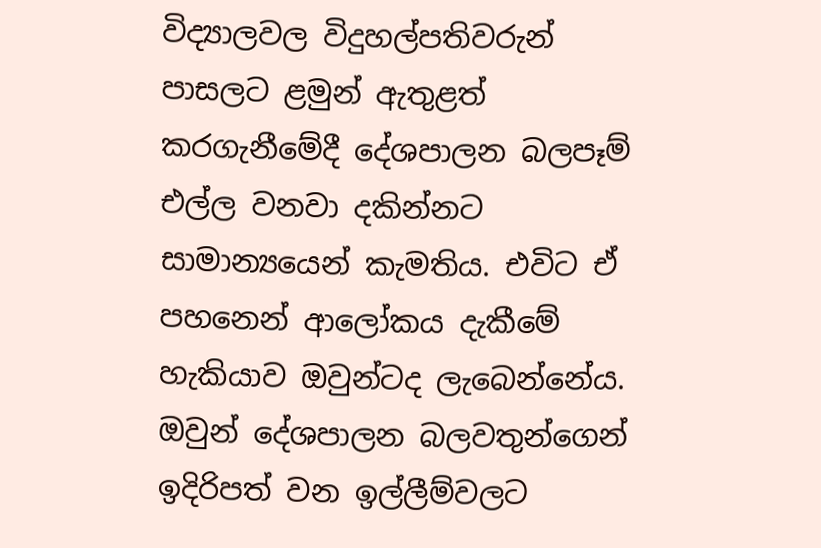විද්‍යාලවල විදුහල්පතිවරුන් පාසලට ළමුන් ඇතුළත් කරගැනීමේදී දේශපාලන බලපෑම් එල්ල වනවා දකින්නට සාමාන්‍යයෙන් කැමතිය. එවිට ඒ පහනෙන් ආලෝකය දැකීමේ හැකියාව ඔවුන්ටද ලැබෙන්නේය. ඔවුන් දේශපාලන බලවතුන්ගෙන් ඉදිරිපත් වන ඉල්ලීම්වලට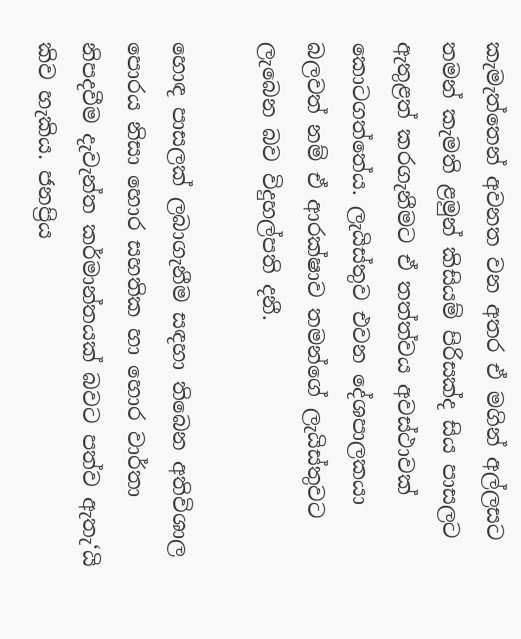කැමැත්තෙන් අවනත වන අතර ඒ මගින් අල්ලසට තමන් කැමති ළමුන් කිසියම් පිරිසක්ද සිය පාසලට ඇතුළත් කරගැනීමට ඒ තත්ත්වය අවස්ථාවක් කොටගත්තේය. ලැයිස්තුව එවන දේශපාලකයා බලවත් නම් ඒ ආරක්ෂාව තමන්ගේ ලැයිස්තුවට ලැබෙන බව විදුහල්පති දනී.

හොඳ පාසලක් ලබාගැනීම සඳහා තිබෙන අතිවිශාල පොරය නිසා හොර සහතික හා හොර වාර්තා නිපදවීම දැවැන්ත කර්මාන්තයක් බවට පත්ව ඇතැ‘යි කිව හැකිය. ජනප්‍රිය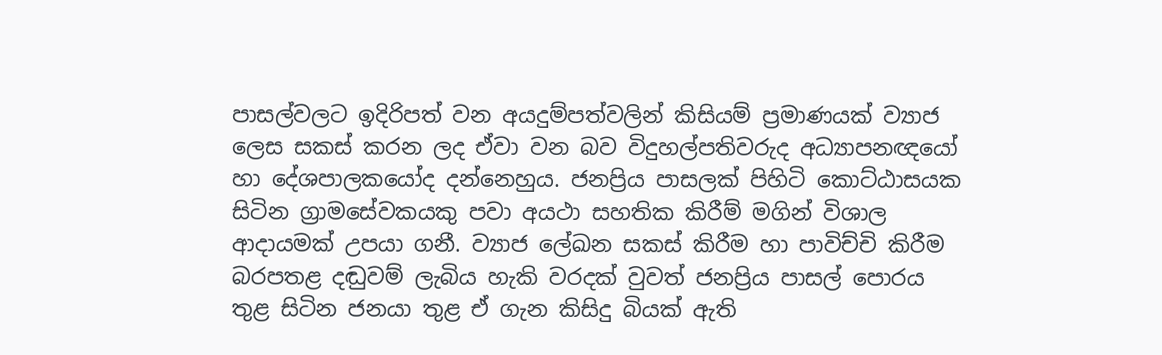පාසල්වලට ඉදිරිපත් වන අයදුම්පත්වලින් කිසියම් ප්‍රමාණයක් ව්‍යාජ ලෙස සකස් කරන ලද ඒවා වන බව විදුහල්පතිවරුද අධ්‍යාපනඥයෝ හා දේශපාලකයෝද දන්නෙහුය. ජනප්‍රිය පාසලක් පිහිටි කොට්ඨාසයක සිටින ග්‍රාමසේවකයකු පවා අයථා සහතික කිරීම් මගින් විශාල ආදායමක් උපයා ගනී. ව්‍යාජ ලේඛන සකස් කිරීම හා පාවිච්චි කිරීම බරපතළ දඬුවම් ලැබිය හැකි වරදක් වුවත් ජනප්‍රිය පාසල් පොරය තුළ සිටින ජනයා තුළ ඒ ගැන කිසිදු බියක් ඇති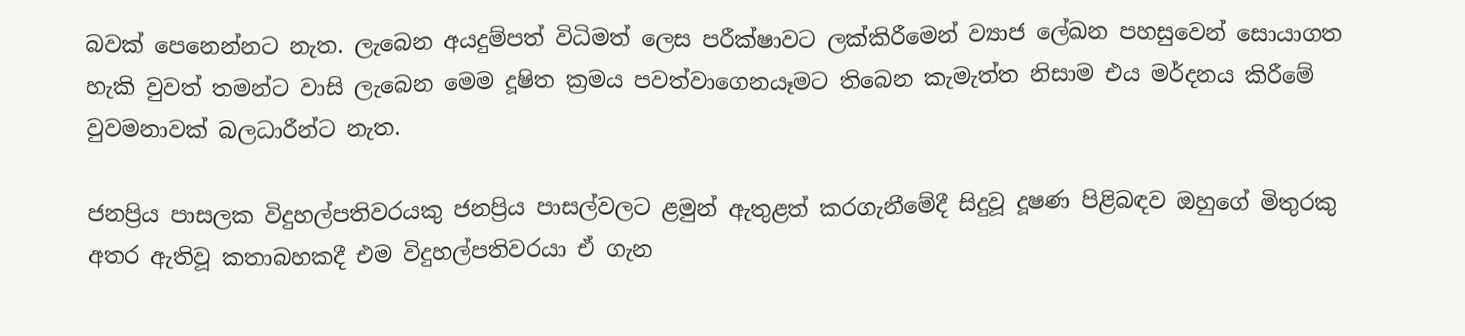බවක් පෙනෙන්නට නැත. ලැබෙන අයදුම්පත් විධිමත් ලෙස පරීක්ෂාවට ලක්කිරීමෙන් ව්‍යාජ ලේඛන පහසුවෙන් සොයාගත හැකි වුවත් තමන්ට වාසි ලැබෙන මෙම දූෂිත ක්‍රමය පවත්වාගෙනයෑමට තිබෙන කැමැත්ත නිසාම එය මර්දනය කිරීමේ වුවමනාවක් බලධාරීන්ට නැත.

ජනප්‍රිය පාසලක විදුහල්පතිවරයකු ජනප්‍රිය පාසල්වලට ළමුන් ඇතුළත් කරගැනීමේදී සිදුවූ දූෂණ පිළිබඳව ඔහුගේ මිතුරකු අතර ඇතිවූ කතාබහකදී එම විදුහල්පතිවරයා ඒ ගැන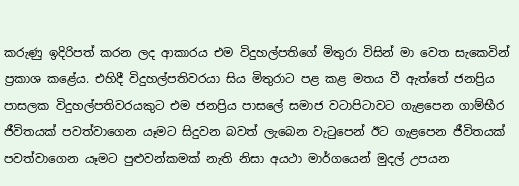කරුණු ඉදිරිපත් කරන ලද ආකාරය එම විදුහල්පතිගේ මිතුරා විසින් මා වෙත සැකෙවින් ප්‍රකාශ කළේය. එහිදී විදුහල්පතිවරයා සිය මිතුරාට පළ කළ මතය වී ඇත්තේ ජනප්‍රිය පාසලක විදුහල්පතිවරයකුට එම ජනප්‍රිය පාසලේ සමාජ වටාපිටාවට ගැළපෙන ගාම්භීර ජීවිතයක් පවත්වාගෙන යෑමට සිදුවන බවත් ලැබෙන වැටුපෙන් ඊට ගැළපෙන ජීවිතයක් පවත්වාගෙන යෑමට පුළුවන්කමක් නැති නිසා අයථා මාර්ගයෙන් මුදල් උපයන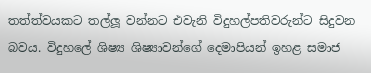තත්ත්වයකට තල්ලූ වන්නට එවැනි විදුහල්පතිවරුන්ට සිදුවන බවය. විදුහලේ ශිෂ්‍ය ශිෂ්‍යාවන්ගේ දෙමාපියන් ඉහළ සමාජ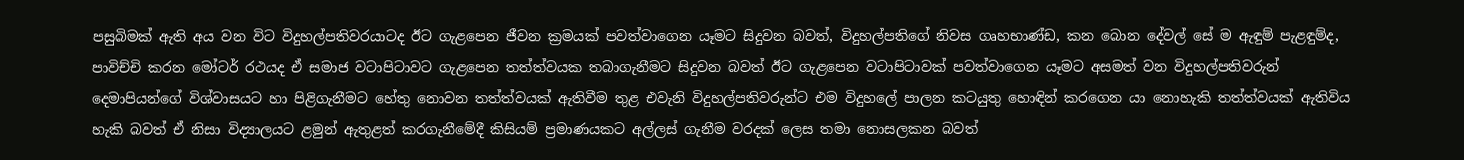පසුබිමක් ඇති අය වන විට විදුහල්පතිවරයාටද ඊට ගැළපෙන ජීවන ක්‍රමයක් පවත්වාගෙන යෑමට සිදුවන බවත්, විදුහල්පතිගේ නිවස ගෘහභාණ්ඩ, කන බොන දේවල් සේ ම ඇඳුම් පැළඳුම්ද, පාවිච්චි කරන මෝටර් රථයද ඒ සමාජ වටාපිටාවට ගැළපෙන තත්ත්වයක තබාගැනීමට සිදුවන බවත් ඊට ගැළපෙන වටාපිටාවක් පවත්වාගෙන යෑමට අසමත් වන විදුහල්පතිවරුන් දෙමාපියන්ගේ විශ්වාසයට හා පිළිගැනීමට හේතු නොවන තත්ත්වයක් ඇතිවීම තුළ එවැනි විදුහල්පතිවරුන්ට එම විදුහලේ පාලන කටයුතු හොඳින් කරගෙන යා නොහැකි තත්ත්වයක් ඇතිවිය හැකි බවත් ඒ නිසා විද්‍යාලයට ළමුන් ඇතුළත් කරගැනීමේදී කිසියම් ප්‍රමාණයකට අල්ලස් ගැනීම වරදක් ලෙස තමා නොසලකන බවත්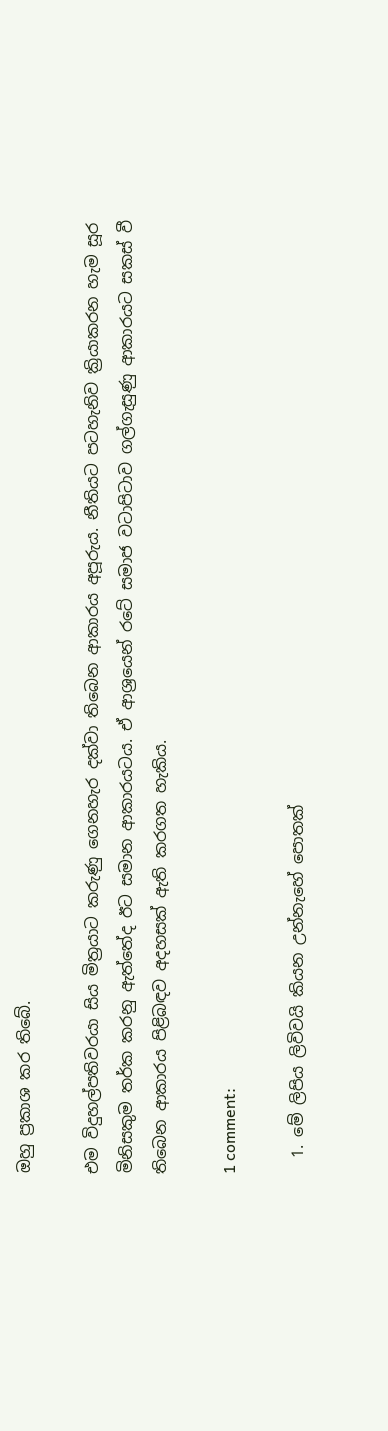ඔහු ප්‍රකාශ කර තිබේ.

එම විදුහල්පතිවරයා සිය මිත්‍රයාට කරුණු ගෙනහැර දක්වා තිබෙන ආකාරය අපූරුය. නීතියට පටහැනිව ක්‍රියාකරන හැම සූර මිනිසකුම තර්ක කරනු ඇත්තේද ඊට සමාන ආකාරයටය. ඒ ආශ්‍රයෙන් රටේ සමාජ වටාපිටාව ගල්ගැසුණු ආකාරයට සකස් වී තිබෙන ආකාරය පිළිබඳව අදහසක් ඇති කරගත හැකිය.

1 comment:

  1. මේ ලිපිය ලිවිවයි කියන උන්නැහේ පොතක්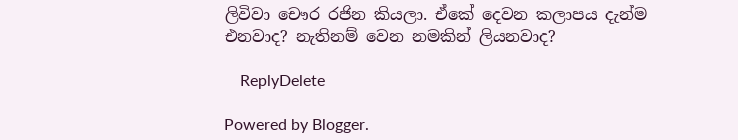ලිවිවා චෞර රජින කියලා. ඒකේ දෙවන කලාපය දැන්ම එනවාද? නැතිනම් වෙන නමකින් ලියනවාද?

    ReplyDelete

Powered by Blogger.